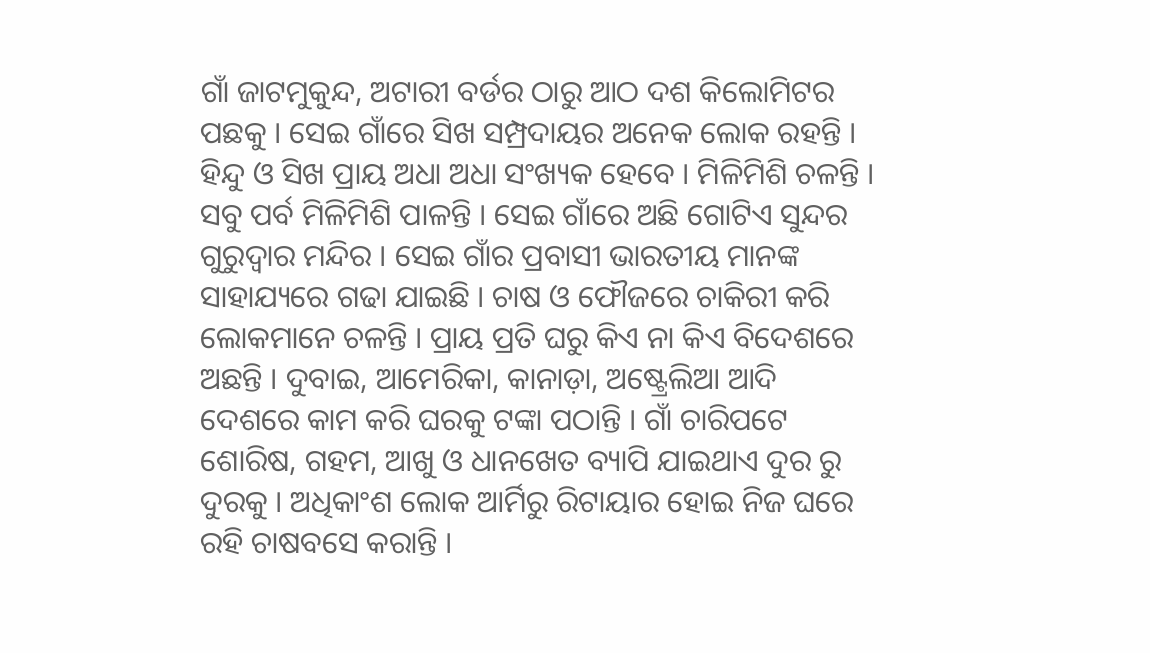ଗାଁ ଜାଟମୁକୁନ୍ଦ, ଅଟାରୀ ବର୍ଡର ଠାରୁ ଆଠ ଦଶ କିଲୋମିଟର ପଛକୁ । ସେଇ ଗାଁରେ ସିଖ ସମ୍ପ୍ରଦାୟର ଅନେକ ଲୋକ ରହନ୍ତି । ହିନ୍ଦୁ ଓ ସିଖ ପ୍ରାୟ ଅଧା ଅଧା ସଂଖ୍ୟକ ହେବେ । ମିଳିମିଶି ଚଳନ୍ତି । ସବୁ ପର୍ବ ମିଳିମିଶି ପାଳନ୍ତି । ସେଇ ଗାଁରେ ଅଛି ଗୋଟିଏ ସୁନ୍ଦର ଗୁରୁଦ୍ୱାର ମନ୍ଦିର । ସେଇ ଗାଁର ପ୍ରବାସୀ ଭାରତୀୟ ମାନଙ୍କ ସାହାଯ୍ୟରେ ଗଢା ଯାଇଛି । ଚାଷ ଓ ଫୌଜରେ ଚାକିରୀ କରି ଲୋକମାନେ ଚଳନ୍ତି । ପ୍ରାୟ ପ୍ରତି ଘରୁ କିଏ ନା କିଏ ବିଦେଶରେ ଅଛନ୍ତି । ଦୁବାଇ, ଆମେରିକା, କାନାଡ଼ା, ଅଷ୍ଟ୍ରେଲିଆ ଆଦି ଦେଶରେ କାମ କରି ଘରକୁ ଟଙ୍କା ପଠାନ୍ତି । ଗାଁ ଚାରିପଟେ ଶୋରିଷ, ଗହମ, ଆଖୁ ଓ ଧାନଖେତ ବ୍ୟାପି ଯାଇଥାଏ ଦୁର ରୁ ଦୁରକୁ । ଅଧିକାଂଶ ଲୋକ ଆର୍ମିରୁ ରିଟାୟାର ହୋଇ ନିଜ ଘରେ ରହି ଚାଷବସେ କରାନ୍ତି ।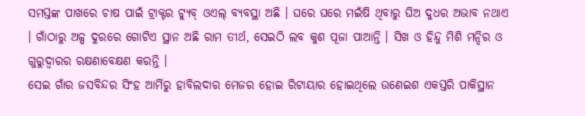ସମସ୍ତଙ୍କ ପାଖରେ ଚାଷ ପାଇଁ ଟ୍ରାକ୍ଟର ଟ୍ୟୁବ୍ ଓଏଲ୍ ବ୍ୟବସ୍ଥା ଅଛି । ଘରେ ଘରେ ମଇଁଷି ଥିବାରୁ ଘିଅ ଦୁଧର ଅଭାବ ନଥାଏ । ଗାଁଠାରୁ ଅଳ୍ପ ଦୁରରେ ଗୋଟିଏ ସ୍ଥାନ ଅଛି ରାମ ତୀର୍ଥ, ସେଇଠି ଲବ କୁଶ ପୂଜା ପାଆନ୍ତି । ସିଖ ଓ ହିନ୍ଦୁ ମିଶି ମନ୍ଦିର ଓ ଗୁରୁଦ୍ୱାରର ରକ୍ଷଣାବେକ୍ଷଣ କରନ୍ତି ।
ସେଇ ଗାଁର ଜସବିନ୍ଦର ସିଂହ ଆର୍ମିରୁ ହାବିଲଦାର ମେଜର ହୋଇ ରିଟାୟାର ହୋଇଥିଲେ ଉଣେଇଶ ଏକସ୍ତରି ପାକିସ୍ଥାନ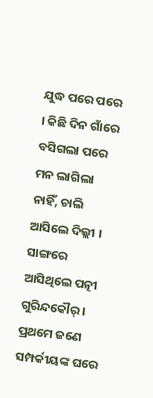ଯୁଦ୍ଧ ପରେ ପରେ । କିଛି ଦିନ ଗାଁରେ ବସିଗଲା ପରେ ମନ ଲାଗିଲା ନାହିଁ, ଚାଲି ଆସିଲେ ଦିଲ୍ଲୀ । ସାଙ୍ଗରେ ଆସିଥିଲେ ପତ୍ନୀ ଗୁରିନ୍ଦକୌର୍ । ପ୍ରଥମେ ଜଣେ ସମ୍ପର୍କୀୟଙ୍କ ଘରେ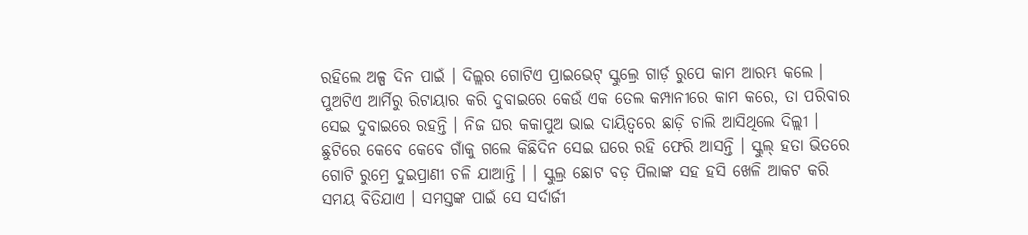ରହିଲେ ଅଳ୍ପ ଦିନ ପାଇଁ । ଦିଲ୍ଲର ଗୋଟିଏ ପ୍ରାଇଭେଟ୍ ସ୍କୁଲ୍ରେ ଗାର୍ଡ଼ ରୁପେ କାମ ଆରମ୍ଭ କଲେ । ପୁଅଟିଏ ଆର୍ମିରୁ ରିଟାୟାର କରି ଦୁବାଇରେ କେଉଁ ଏକ ତେଲ କମ୍ପାନୀରେ କାମ କରେ, ତା ପରିବାର ସେଇ ଦୁବାଇରେ ରହନ୍ତି । ନିଜ ଘର କକାପୁଅ ଭାଇ ଦାୟିତ୍ୱରେ ଛାଡ଼ି ଚାଲି ଆସିଥିଲେ ଦିଲ୍ଲୀ । ଛୁଟିରେ କେବେ କେବେ ଗାଁକୁ ଗଲେ କିଛିଦିନ ସେଇ ଘରେ ରହି ଫେରି ଆସନ୍ତି । ସ୍କୁଲ୍ ହତା ଭିତରେ ଗୋଟି ରୁମ୍ରେ ଦୁଇପ୍ରାଣୀ ଚଳି ଯାଆନ୍ତି । । ସ୍କୁଲ୍ର ଛୋଟ ବଡ଼ ପିଲାଙ୍କ ସହ ହସି ଖେଳି ଆକଟ କରି ସମୟ ବିତିଯାଏ । ସମସ୍ତଙ୍କ ପାଇଁ ସେ ସର୍ଦାର୍ଜୀ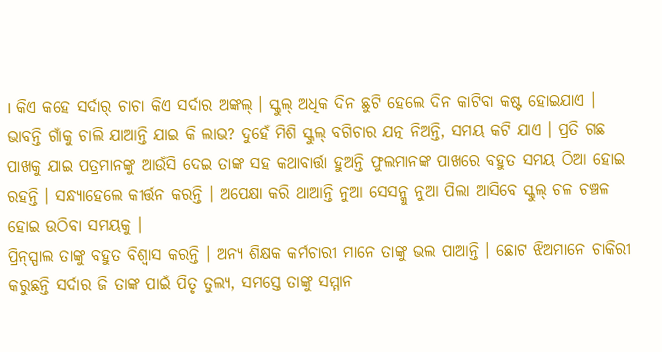। କିଏ କହେ ସର୍ଦାର୍ ଚାଚା କିଏ ସର୍ଦାର ଅଙ୍କଲ୍ । ସ୍କୁଲ୍ ଅଧିକ ଦିନ ଛୁଟି ହେଲେ ଦିନ କାଟିବା କଷ୍ଟ ହୋଇଯାଏ । ଭାବନ୍ତି ଗାଁକୁ ଚାଲି ଯାଆନ୍ତି ଯାଇ କି ଲାଭ? ଦୁହେଁ ମିଶି ସ୍କୁଲ୍ ବଗିଚାର ଯତ୍ନ ନିଅନ୍ତି, ସମୟ କଟି ଯାଏ । ପ୍ରତି ଗଛ ପାଖକୁ ଯାଇ ପତ୍ରମାନଙ୍କୁ ଆଉଁସି ଦେଇ ତାଙ୍କ ସହ କଥାବାର୍ତ୍ତା ହୁଅନ୍ତି ଫୁଲମାନଙ୍କ ପାଖରେ ବହୁତ ସମୟ ଠିଆ ହୋଇ ରହନ୍ତି । ସନ୍ଧ୍ୟାହେଲେ କୀର୍ତ୍ତନ କରନ୍ତି । ଅପେକ୍ଷା କରି ଥାଆନ୍ତି ନୁଆ ସେସନ୍କୁ ନୁଆ ପିଲା ଆସିବେ ସ୍କୁଲ୍ ଚଳ ଚଞ୍ଚଳ ହୋଇ ଉଠିବା ସମୟକୁ ।
ପ୍ରିନ୍ସ୍ପାଲ ତାଙ୍କୁ ବହୁତ ବିଶ୍ୱାସ କରନ୍ତି । ଅନ୍ୟ ଶିକ୍ଷକ କର୍ମଚାରୀ ମାନେ ତାଙ୍କୁ ଭଲ ପାଆନ୍ତି । ଛୋଟ ଝିଅମାନେ ଚାକିରୀ କରୁଛନ୍ତି ସର୍ଦାର ଜି ତାଙ୍କ ପାଇଁ ପିତୃ ତୁଲ୍ୟ, ସମସ୍ତେ ତାଙ୍କୁ ସମ୍ମାନ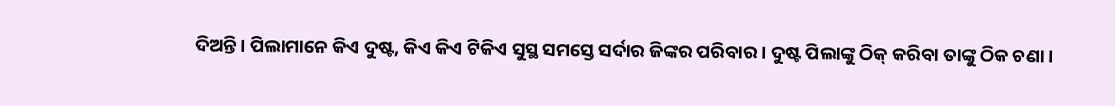ଦିଅନ୍ତି । ପିଲାମାନେ କିଏ ଦୁଷ୍ଟ, କିଏ କିଏ ଟିକିଏ ସୁସ୍ଥ ସମସ୍ତେ ସର୍ଦାର ଜିଙ୍କର ପରିବାର । ଦୁଷ୍ଟ ପିଲାଙ୍କୁ ଠିକ୍ କରିବା ତାଙ୍କୁ ଠିକ ଚଣା ।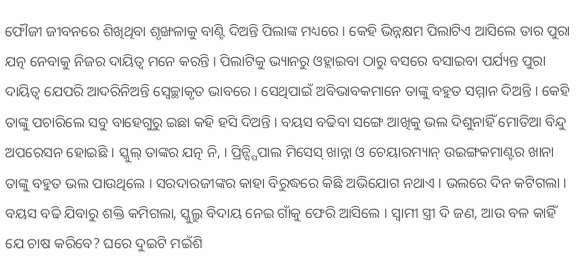ଫୌଜୀ ଜୀବନରେ ଶିଖିଥିବା ଶୃଙ୍ଖଳାକୁ ବାଣ୍ଟି ଦିଅନ୍ତି ପିଲାଙ୍କ ମଧ୍ୟରେ । କେହି ଭିନ୍ନକ୍ଷମ ପିଲାଟିଏ ଆସିଲେ ତାର ପୁରା ଯତ୍ନ ନେବାକୁ ନିଜର ଦାୟିତ୍ୱ ମନେ କରନ୍ତି । ପିଲାଟିକୁ ଭ୍ୟାନରୁ ଓହ୍ଲାଇବା ଠାରୁ ବସରେ ବସାଇବା ପର୍ଯ୍ୟନ୍ତ ପୁରା ଦାୟିତ୍ୱ ଯେପରି ଆଦରିନିଅନ୍ତି ସ୍ୱେଚ୍ଛାକୃତ ଭାବରେ । ସେଥିପାଇଁ ଅବିଭାବକମାନେ ତାଙ୍କୁ ବହୁତ ସମ୍ମାନ ଦିଅନ୍ତି । କେହି ତାଙ୍କୁ ପଚାରିଲେ ସବୁ ବାହେଗୁରୁ ଇଛା କହି ହସି ଦିଅନ୍ତି । ବୟସ ବଢିବା ସଙ୍ଗେ ଆଖିକୁ ଭଲ ଦିଶୁନାହିଁ ମୋତିଆ ବିନ୍ଦୁ ଅପରେସନ ହୋଇଛି । ସ୍କୁଲ୍ ତାଙ୍କର ଯତ୍ନ ନି, । ପ୍ରିନ୍ସ୍ପିପାଲ ମିସେସ୍ ଖାନ୍ନା ଓ ଚେୟାରମ୍ୟାନ୍ ଉଇଙ୍ଗକମାଣ୍ଟର ଖାନା ତାଙ୍କୁ ବହୁତ ଭଲ ପାଉଥିଲେ । ସରଦାରଜୀଙ୍କର କାହା ବିରୁଦ୍ଧରେ କିଛି ଅଭିଯୋଗ ନଥାଏ । ଭଲରେ ଦିନ କଟିଗଲା । ବୟସ ବଢି ଯିବାରୁ ଶକ୍ତି କମିଗଲା, ସ୍କୁଲ୍ରୁ ବିଦାୟ ନେଇ ଗାଁକୁ ଫେରି ଆସିଲେ । ସ୍ୱାମୀ ସ୍ତ୍ରୀ ଦି ଜଣ, ଆଉ ବଳ କାହିଁ ଯେ ଚାଷ କରିବେ? ଘରେ ଦୁଇଟି ମଇଁଶି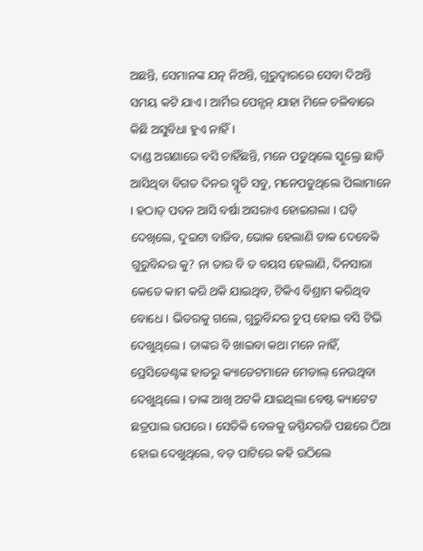ଅଛନ୍ତି, ସେମାନଙ୍କ ଯତ୍ନ ନିଅନ୍ତି, ଗୁରୁଦ୍ୱାରରେ ସେବା ଦିଅନ୍ତି ସମୟ କଟି ଯାଏ । ଆର୍ମିର ପେନ୍ସନ୍ ଯାହା ମିଳେ ଚଳିବାରେ କିଛି ଅସୁବିଧା ହୁଏ ନାହିଁ ।
ଦାଣ୍ଡ ଅଗଣାରେ ବସି ଚାହିଁଛନ୍ତି, ମନେ ପଡୁଥିଲେ ସ୍କୁଲ୍ରେ ଛାଡ଼ି ଆସିଥିବା ବିଗତ ଦିନର ସ୍ମୃତି ସବୁ, ମନେପଡୁଥିଲେ ପିଲାମାନେ । ହଠାତ୍ ପବନ ଆସି ବର୍ଷା ଅସରାଏ ହୋଇଗଲା । ଘଡ଼ି ଦେଖିଲେ, ଦୁଇଟା ବାଜିବ, ଭୋକ ହେଲାଣି ଡାକ ଦେବେକି ଗୁରୁବିନ୍ଦର କୁ? ନା ତାର ବି ତ ବୟସ ହେଲାଣି, ଦିନସାରା କେତେ କାମ କରି ଥକି ଯାଇଥିବ, ଟିକିଏ ବିଶ୍ରାମ କରିଥିବ ବୋଧେ । ଭିତରକୁ ଗଲେ, ଗୁରୁବିନ୍ଦର ଚୁପ୍ ହୋଇ ବସି ଟିଭି ଦେଖୁଥିଲେ । ତାଙ୍କର ବି ଖାଇବା କଥା ମନେ ନାହିଁ, ପ୍ରେସିଡେଣ୍ଟଙ୍କ ହାତରୁ କ୍ୟାଡେଟମାନେ ମେଡାଲ୍ ନେଉଥିବା ଦେଖୁଥିଲେ । ତାଙ୍କ ଆଖି ଅଟକି ଯାଇଥିଲା ବେଷ୍ଟ କ୍ୟାଟେଟ ଛତ୍ରପାଲ ଉପରେ । ସେତିକି ବେଳକୁ ଜସ୍ପିନ୍ଦରଜି ପଛରେ ଠିଆ ହୋଇ ଦେଖୁଥିଲେ, ବଡ଼ ପାଟିରେ କହି ଉଠିଲେ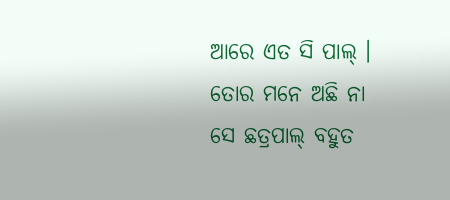ଆରେ ଏତ ସି ପାଲ୍ । ତୋର ମନେ ଅଛି ନା ସେ ଛତ୍ରପାଲ୍ ବହୁତ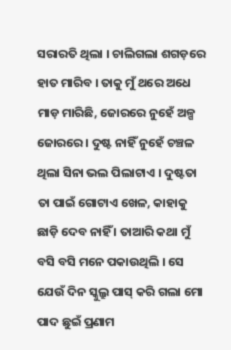ସରାରତି ଥିଲା । ଚାଲିଗଲା ଶଗଡ଼ରେ ହାତ ମାରିବ । ତାକୁ ମୁଁ ଥରେ ଅଧେ ମାଡ଼ ମାରିଛି, ଜୋରରେ ନୁହେଁ ଅଳ୍ପ ଜୋରରେ । ଦୁଷ୍ଟ ନାହିଁ ନୁହେଁ ଚଞ୍ଚଳ ଥିଲା ସିନା ଭଲ ପିଲାଟାଏ । ଦୁଷ୍ଟତା ତା ପାଇଁ ଗୋଟାଏ ଖେଳ, କାହାକୁ ଛାଡ଼ି ଦେବ ନାହିଁ । ତାଆରି କଥା ମୁଁ ବସି ବସି ମନେ ପକାଉଥିଲି । ସେ ଯେଉଁ ଦିନ ସ୍କୁଲ୍ରୁ ପାସ୍ କରି ଗଲା ମୋ ପାଦ ଛୁଇଁ ପ୍ରଣାମ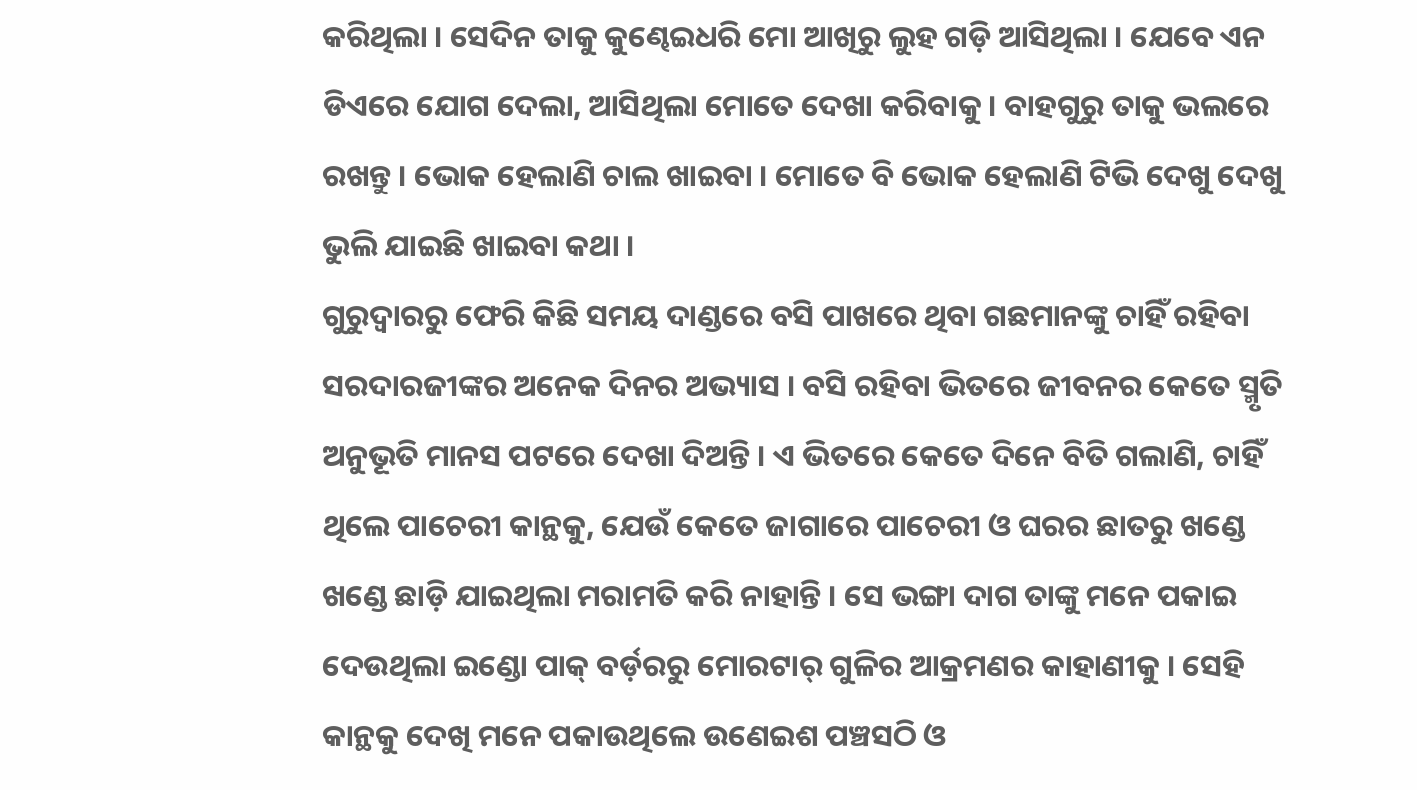କରିଥିଲା । ସେଦିନ ତାକୁ କୁଣ୍ଢେଇଧରି ମୋ ଆଖିରୁ ଲୁହ ଗଡ଼ି ଆସିଥିଲା । ଯେବେ ଏନ ଡିଏରେ ଯୋଗ ଦେଲା, ଆସିଥିଲା ମୋତେ ଦେଖା କରିବାକୁ । ବାହଗୁରୁ ତାକୁ ଭଲରେ ରଖନ୍ତୁ । ଭୋକ ହେଲାଣି ଚାଲ ଖାଇବା । ମୋତେ ବି ଭୋକ ହେଲାଣି ଟିଭି ଦେଖୁ ଦେଖୁ ଭୁଲି ଯାଇଛି ଖାଇବା କଥା ।
ଗୁରୁଦ୍ୱାରରୁ ଫେରି କିଛି ସମୟ ଦାଣ୍ଡରେ ବସି ପାଖରେ ଥିବା ଗଛମାନଙ୍କୁ ଚାହିଁ ରହିବା ସରଦାରଜୀଙ୍କର ଅନେକ ଦିନର ଅଭ୍ୟାସ । ବସି ରହିବା ଭିତରେ ଜୀବନର କେତେ ସ୍ମୃତି ଅନୁଭୂତି ମାନସ ପଟରେ ଦେଖା ଦିଅନ୍ତି । ଏ ଭିତରେ କେତେ ଦିନେ ବିତି ଗଲାଣି, ଚାହିଁ ଥିଲେ ପାଚେରୀ କାନ୍ଥକୁ, ଯେଉଁ କେତେ ଜାଗାରେ ପାଚେରୀ ଓ ଘରର ଛାତରୁ ଖଣ୍ଡେ ଖଣ୍ଡେ ଛାଡ଼ି ଯାଇଥିଲା ମରାମତି କରି ନାହାନ୍ତି । ସେ ଭଙ୍ଗା ଦାଗ ତାଙ୍କୁ ମନେ ପକାଇ ଦେଉଥିଲା ଇଣ୍ଡୋ ପାକ୍ ବର୍ଡ଼ରରୁ ମୋରଟାର୍ ଗୁଳିର ଆକ୍ରମଣର କାହାଣୀକୁ । ସେହି କାନ୍ଥକୁ ଦେଖି ମନେ ପକାଉଥିଲେ ଉଣେଇଶ ପଞ୍ଚସଠି ଓ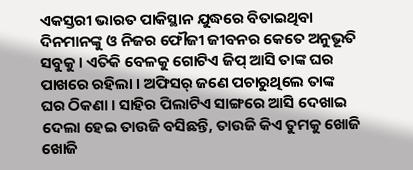ଏକସ୍ତରୀ ଭାରତ ପାକିସ୍ଥାନ ଯୁଦ୍ଧରେ ବିତାଇଥିବା ଦିନମାନଙ୍କୁ ଓ ନିଜର ଫୌଜୀ ଜୀବନର କେତେ ଅନୁଭୂତି ସବୁକୁ । ଏତିକି ବେଳକୁ ଗୋଟିଏ ଜିପ୍ ଆସି ତାଙ୍କ ଘର ପାଖରେ ରହିଲା । ଅଫିସର୍ ଜଣେ ପଚାରୁଥିଲେ ତାଙ୍କ ଘର ଠିକଣା । ସାହିର ପିଲାଟିଏ ସାଙ୍ଗରେ ଆସି ଦେଖାଇ ଦେଲା ହେଇ ତାଉଜି ବସିଛନ୍ତି, ତାଉଜି କିଏ ତୁମକୁ ଖୋଜି ଖୋଜି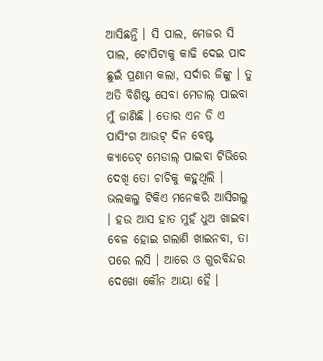ଆସିଛନ୍ତି । ସି ପାଲ, ମେଜର ସି ପାଲ, ଟୋପିଟାକୁ କାଢି ଦେଇ ପାଦ ଛୁଇଁ ପ୍ରଣାମ କଲା, ସର୍ଦାର ଜିଙ୍କୁ । ତୁ ଅତି ବିଶିଷ୍ଟ ସେବା ମେଡାଲ୍ ପାଇବା ମୁଁ ଜାଣିଛି । ତୋର ଏନ ଡି ଏ ପାସିଂଗ ଆଉଟ୍ ଦିନ ବେଷ୍ଟ କ୍ୟାଡେଟ୍ ମେଡାଲ୍ ପାଇବା ଟିଭିରେ ଦେଖି ତୋ ଚାଚିକୁ କହୁଥିଲି । ଭଲକଲୁ ଟିକିଏ ମନେକରି ଆସିଗଲୁ । ହଉ ଆସ ହାତ ମୁହଁ ଧୁଅ ଖାଇବା ବେଳ ହୋଇ ଗଲାଣି ଖାଇନବା, ତା ପରେ ଲସି । ଆରେ ଓ ଗୁରବିନ୍ଦର ଦେଖୋ କୌନ ଆୟା ହୈ ।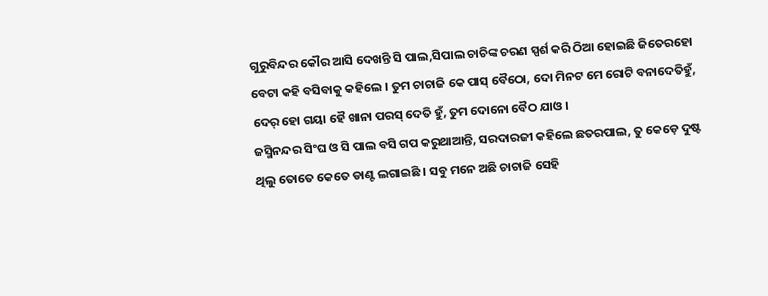ଗୁରୁବିନ୍ଦର କୌର ଆସି ଦେଖନ୍ତି ସି ପାଲ,ସିପାଲ ଚାଚିଙ୍କ ଚରଣ ସ୍ପର୍ଶ କରି ଠିଆ ହୋଇଛି ଜିତେରହୋ ବେଟା କହି ବସିବାକୁ କହିଲେ । ତୁମ ଚାଚାଜି କେ ପାସ୍ ବୈଠୋ, ଦୋ ମିନଟ ମେ ରୋଟି ବନାଦେତିହୁଁ, ଦେର୍ ହୋ ଗୟା ହୈ ଖାନା ପରସ୍ ଦେତି ହୁଁ, ତୁମ ଦୋନୋ ବୈଠ ଯାଓ ।
ଜସ୍ମିନନ୍ଦର ସିଂଘ ଓ ସି ପାଲ ବସି ଗପ କରୁଥାଆନ୍ତି, ସରଦାରଜୀ କହିଲେ ଛତରପାଲ, ତୁ କେଡ଼େ ଦୁଷ୍ଟ ଥିଲୁ ତୋତେ କେତେ ଡାଣ୍ଟ ଲଗାଇଛି । ସବୁ ମନେ ଅଛି ଚାଚାଜି ସେହି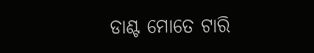ଡାଣ୍ଟ ମୋତେ ଟାରି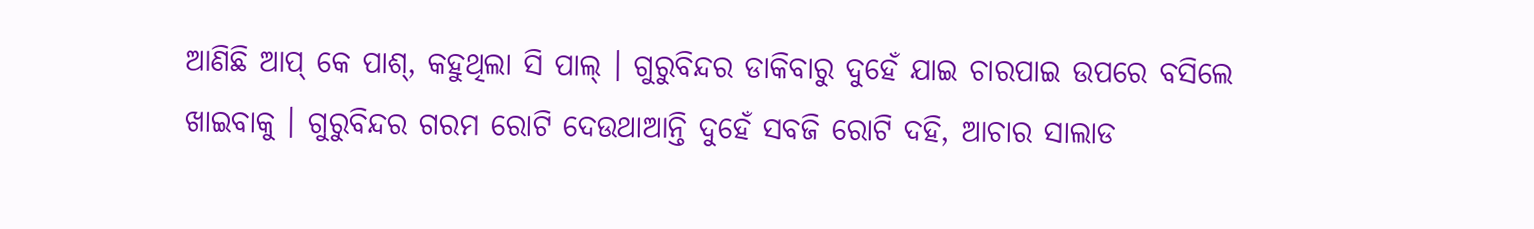ଆଣିଛି ଆପ୍ କେ ପାଶ୍, କହୁଥିଲା ସି ପାଲ୍ । ଗୁରୁବିନ୍ଦର ଡାକିବାରୁ ଦୁହେଁ ଯାଇ ଚାରପାଇ ଉପରେ ବସିଲେ ଖାଇବାକୁ । ଗୁରୁବିନ୍ଦର ଗରମ ରୋଟି ଦେଉଥାଆନ୍ତି ଦୁହେଁ ସବଜି ରୋଟି ଦହି, ଆଚାର ସାଲାଡ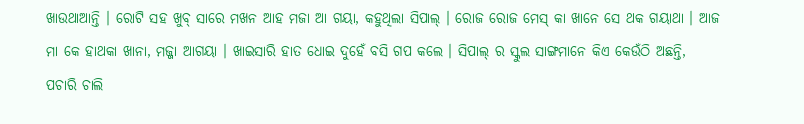ଖାଉଥାଆନ୍ତି । ରୋଟି ସହ ଖୁବ୍ ସାରେ ମଖନ ଆହ ମଜା ଆ ଗୟା, କହୁଥିଲା ସିପାଲ୍ । ରୋଜ ରୋଜ ମେସ୍ କା ଖାନେ ସେ ଥକ ଗୟାଥା । ଆଜ ମା କେ ହାଥକା ଖାନା, ମଜ୍ଜା ଆଗୟା । ଖାଇସାରି ହାତ ଧୋଇ ଦୁହେଁ ବସି ଗପ କଲେ । ସିପାଲ୍ ର ସ୍କୁଲ ସାଙ୍ଗମାନେ କିଏ କେଉଁଠି ଅଛନ୍ତି, ପଚାରି ଚାଲି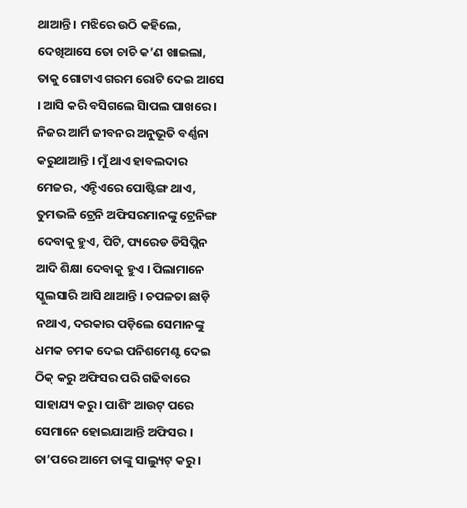ଥାଆନ୍ତି । ମଝିରେ ଉଠି କହିଲେ, ଦେଖିଆସେ ତୋ ଚାଚି କ’ଣ ଖାଇଲା, ତାକୁ ଗୋଟାଏ ଗରମ ରୋଟି ଦେଇ ଆସେ । ଆସି କରି ବସିଗଲେ ସିାପଲ ପାଖରେ । ନିଜର ଆର୍ମି ଜୀବନର ଅନୁଭୂତି ବର୍ଣ୍ଣନା କରୁଥାଆନ୍ତି । ମୁଁ ଥାଏ ହାବଲଦାର ମେଜର, ଏନ୍ଡିଏରେ ପୋଷ୍ଟିଙ୍ଗ ଥାଏ, ତୁମଭଳି ଟ୍ରେନି ଅଫିସରମାନଙ୍କୁ ଟ୍ରେନିଙ୍ଗ ଦେବାକୁ ହୁଏ, ପିଟି, ପ୍ୟରେଡ ଡିସିପ୍ଲିନ ଆଦି ଶିକ୍ଷା ଦେବାକୁ ହୁଏ । ପିଲାମାନେ ସ୍କୁଲସାରି ଆସି ଥାଆନ୍ତି । ଚପଳତା ଛାଡ଼ି ନଥାଏ, ଦରକାର ପଡ଼ିଲେ ସେମାନଙ୍କୁ ଧମକ ଚମକ ଦେଇ ପନିଶମେଣ୍ଟ ଦେଇ ଠିକ୍ କରୁ ଅଫିସର ପରି ଗଢିବାରେ ସାହାଯ୍ୟ କରୁ । ପାଶିଂ ଆଉଟ୍ ପରେ ସେମାନେ ହୋଇଯାଆନ୍ତି ଅଫିସର । ତା’ପରେ ଆମେ ତାଙ୍କୁ ସାଲ୍ୟୁଟ୍ କରୁ ।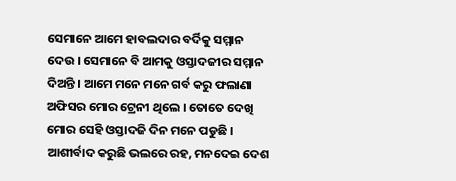ସେମାନେ ଆମେ ହାବଲଦାର ବର୍ଦିକୁ ସମ୍ମାନ ଦେଉ । ସେମାନେ ବି ଆମକୁ ଓସ୍ତାଦଜୀର ସମ୍ମାନ ଦିଅନ୍ତି । ଆମେ ମନେ ମନେ ଗର୍ବ କରୁ ଫଲାଣା ଅଫିସର ମୋର ଟ୍ରେନୀ ଥିଲେ । ତୋତେ ଦେଖି ମୋର ସେହି ଓସ୍ତାଦଜି ଦିନ ମନେ ପଡୁଛି । ଆଶୀର୍ବାଦ କରୁଛି ଭଲରେ ରହ, ମନଦେଇ ଦେଶ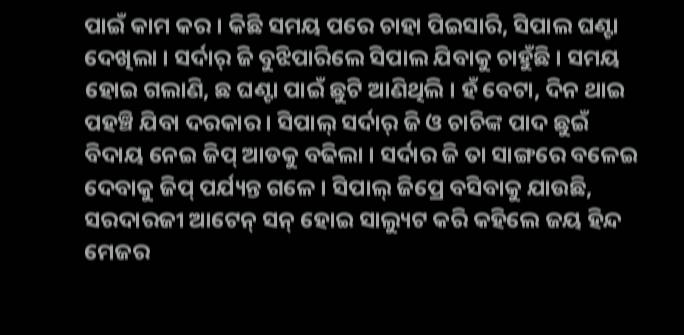ପାଇଁ କାମ କର । କିଛି ସମୟ ପରେ ଚାହା ପିଇସାରି, ସିପାଲ ଘଣ୍ଟା ଦେଖିଲା । ସର୍ଦାର୍ ଜି ବୁଝିପାରିଲେ ସିପାଲ ଯିବାକୁ ଚାହୁଁଛି । ସମୟ ହୋଇ ଗଲାଣି, ଛ ଘଣ୍ଟା ପାଇଁ ଛୁଟି ଆଣିଥିଲି । ହଁ ବେଟା, ଦିନ ଥାଇ ପହଞ୍ଚି ଯିବା ଦରକାର । ସିପାଲ୍ ସର୍ଦାର୍ ଜି ଓ ଚାଚିଙ୍କ ପାଦ ଛୁଇଁ ବିଦାୟ ନେଇ ଜିପ୍ ଆଡକୁ ବଢିଲା । ସର୍ଦାର ଜି ତା ସାଙ୍ଗରେ ବଳେଇ ଦେବାକୁ ଜିପ୍ ପର୍ଯ୍ୟନ୍ତ ଗଳେ । ସିପାଲ୍ ଜିପ୍ରେ ବସିବାକୁ ଯାଉଛି, ସରଦାରଜୀ ଆଟେନ୍ ସନ୍ ହୋଇ ସାଲ୍ୟୁଟ କରି କହିଲେ ଜୟ ହିନ୍ଦ ମେଜର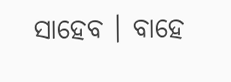ସାହେବ । ବାହେ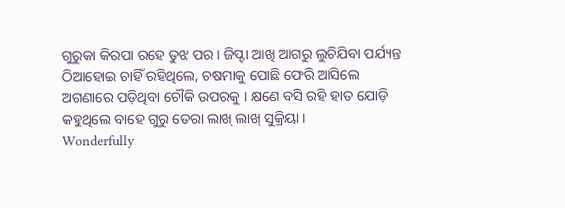ଗୁରୁକା କିରପା ରହେ ତୁଝ ପର । ଜିପ୍ଟା ଆଖି ଆଗରୁ ଲୁଚିଯିବା ପର୍ଯ୍ୟନ୍ତ ଠିଆହୋଇ ଚାହିଁ ରହିଥିଲେ, ଚଷମାକୁ ପୋଛି ଫେରି ଆସିଲେ ଅଗଣାରେ ପଡ଼ିଥିବା ଚୌକି ଉପରକୁ । କ୍ଷଣେ ବସି ରହି ହାତ ଯୋଡ଼ି କହୁଥିଲେ ବାହେ ଗୁରୁ ତେରା ଲାଖ୍ ଲାଖ୍ ସୁକ୍ରିୟା ।
Wonderfully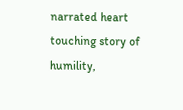narrated heart touching story of humility,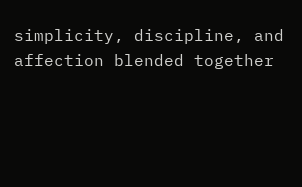simplicity, discipline, and affection blended together